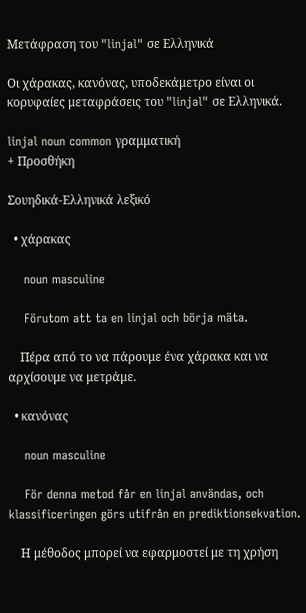Μετάφραση του "linjal" σε Ελληνικά

Οι χάρακας, κανόνας, υποδεκάμετρο είναι οι κορυφαίες μεταφράσεις του "linjal" σε Ελληνικά.

linjal noun common γραμματική
+ Προσθήκη

Σουηδικά-Ελληνικά λεξικό

  • χάρακας

    noun masculine

    Förutom att ta en linjal och börja mäta.

    Πέρα από το να πάρουμε ένα χάρακα και να αρχίσουμε να μετράμε.

  • κανόνας

    noun masculine

    För denna metod får en linjal användas, och klassificeringen görs utifrån en prediktionsekvation.

    Η μέθοδος μπορεί να εφαρμοστεί με τη χρήση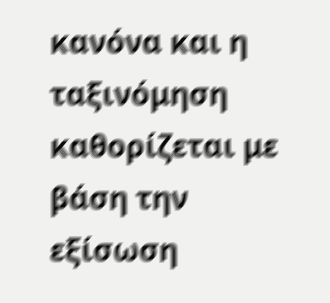κανόνα και η ταξινόμηση καθορίζεται με βάση την εξίσωση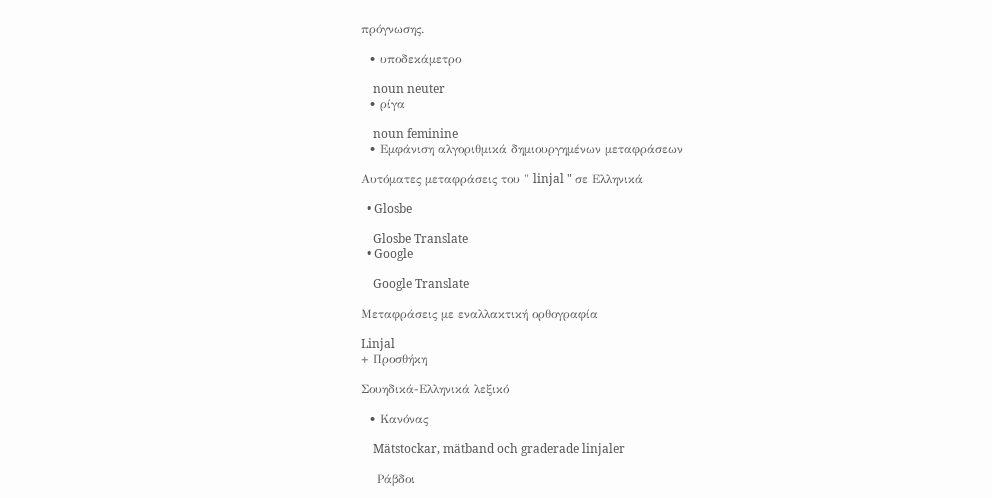πρόγνωσης.

  • υποδεκάμετρο

    noun neuter
  • ρίγα

    noun feminine
  • Εμφάνιση αλγοριθμικά δημιουργημένων μεταφράσεων

Αυτόματες μεταφράσεις του " linjal " σε Ελληνικά

  • Glosbe

    Glosbe Translate
  • Google

    Google Translate

Μεταφράσεις με εναλλακτική ορθογραφία

Linjal
+ Προσθήκη

Σουηδικά-Ελληνικά λεξικό

  • Κανόνας

    Mätstockar, mätband och graderade linjaler

    Ράβδοι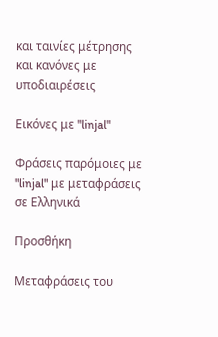και ταινίες μέτρησης και κανόνες με υποδιαιρέσεις

Εικόνες με "linjal"

Φράσεις παρόμοιες με "linjal" με μεταφράσεις σε Ελληνικά

Προσθήκη

Μεταφράσεις του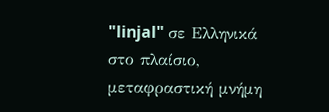"linjal" σε Ελληνικά στο πλαίσιο, μεταφραστική μνήμη